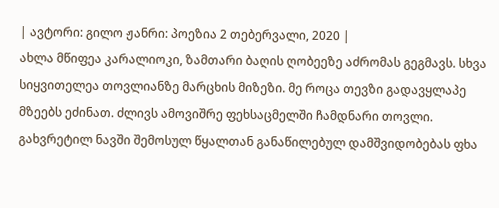| ავტორი: გილო ჟანრი: პოეზია 2 თებერვალი, 2020 |
ახლა მწიფეა კარალიოკი, ზამთარი ბაღის ღობეეზე აძრომას გეგმავს. სხვა სიყვითელეა თოვლიანზე მარცხის მიზეზი. მე როცა თევზი გადავყლაპე მზეებს ეძინათ. ძლივს ამოვიშრე ფეხსაცმელში ჩამდნარი თოვლი. გახვრეტილ ნავში შემოსულ წყალთან განაწილებულ დამშვიდობებას ფხა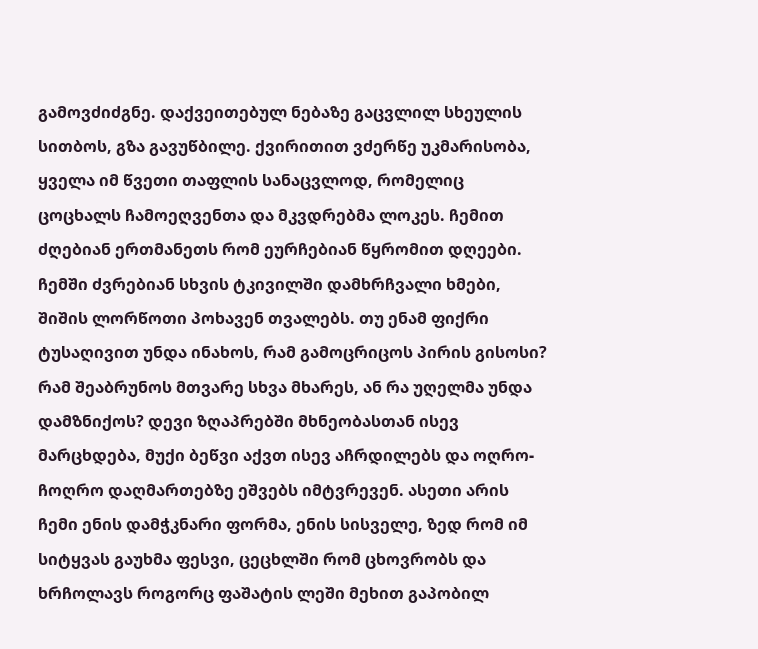გამოვძიძგნე. დაქვეითებულ ნებაზე გაცვლილ სხეულის სითბოს, გზა გავუწბილე. ქვირითით ვძერწე უკმარისობა, ყველა იმ წვეთი თაფლის სანაცვლოდ, რომელიც ცოცხალს ჩამოეღვენთა და მკვდრებმა ლოკეს. ჩემით ძღებიან ერთმანეთს რომ ეურჩებიან წყრომით დღეები. ჩემში ძვრებიან სხვის ტკივილში დამხრჩვალი ხმები, შიშის ლორწოთი პოხავენ თვალებს. თუ ენამ ფიქრი ტუსაღივით უნდა ინახოს, რამ გამოცრიცოს პირის გისოსი? რამ შეაბრუნოს მთვარე სხვა მხარეს, ან რა უღელმა უნდა დამზნიქოს? დევი ზღაპრებში მხნეობასთან ისევ მარცხდება, მუქი ბეწვი აქვთ ისევ აჩრდილებს და ოღრო-ჩოღრო დაღმართებზე ეშვებს იმტვრევენ. ასეთი არის ჩემი ენის დამჭკნარი ფორმა, ენის სისველე, ზედ რომ იმ სიტყვას გაუხმა ფესვი, ცეცხლში რომ ცხოვრობს და ხრჩოლავს როგორც ფაშატის ლეში მეხით გაპობილ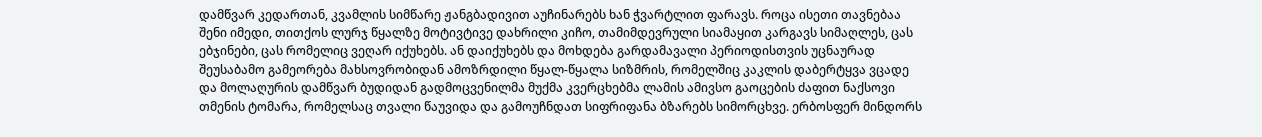დამწვარ კედართან, კვამლის სიმწარე ჟანგბადივით აუჩინარებს ხან ჭვარტლით ფარავს. როცა ისეთი თავნებაა შენი იმედი, თითქოს ლურჯ წყალზე მოტივტივე დახრილი კიჩო, თამიმდევრული სიამაყით კარგავს სიმაღლეს, ცას ებჯინები, ცას რომელიც ვეღარ იქუხებს. ან დაიქუხებს და მოხდება გარდამავალი პერიოდისთვის უცნაურად შეუსაბამო გამეორება მახსოვრობიდან ამოზრდილი წყალ-წყალა სიზმრის, რომელშიც კაკლის დაბერტყვა ვცადე და მოლაღურის დამწვარ ბუდიდან გადმოცვენილმა მუქმა კვერცხებმა ლამის ამივსო გაოცების ძაფით ნაქსოვი თმენის ტომარა, რომელსაც თვალი წაუვიდა და გამოუჩნდათ სიფრიფანა ბზარებს სიმორცხვე. ერბოსფერ მინდორს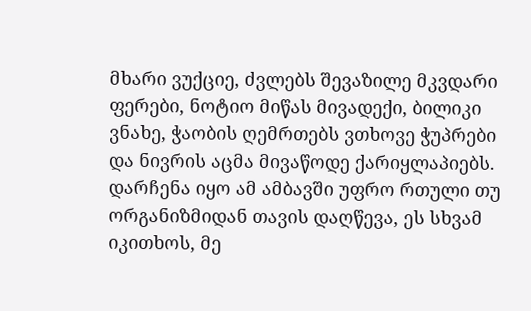მხარი ვუქციე, ძვლებს შევაზილე მკვდარი ფერები, ნოტიო მიწას მივადექი, ბილიკი ვნახე, ჭაობის ღემრთებს ვთხოვე ჭუპრები და ნივრის აცმა მივაწოდე ქარიყლაპიებს. დარჩენა იყო ამ ამბავში უფრო რთული თუ ორგანიზმიდან თავის დაღწევა, ეს სხვამ იკითხოს, მე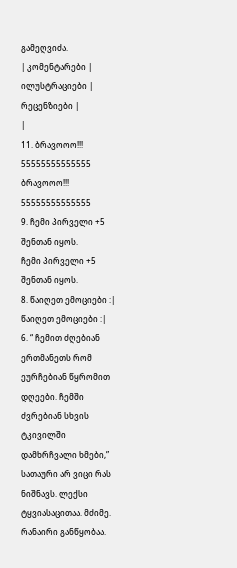გამეღვიძა.
| კომენტარები |
ილუსტრაციები |
რეცენზიები |
|
11. ბრავოოო!!!
55555555555555 ბრავოოო!!!
55555555555555
9. ჩემი პირველი +5 შენთან იყოს.
ჩემი პირველი +5 შენთან იყოს.
8. წაიღეთ ემოციები :| წაიღეთ ემოციები :|
6. “ ჩემით ძღებიან ერთმანეთს რომ ეურჩებიან წყრომით დღეები. ჩემში ძვრებიან სხვის ტკივილში დამხრჩვალი ხმები,”
სათაური არ ვიცი რას ნიშნავს. ლექსი ტყვიასაცითაა. მძიმე. რანაირი განწყობაა.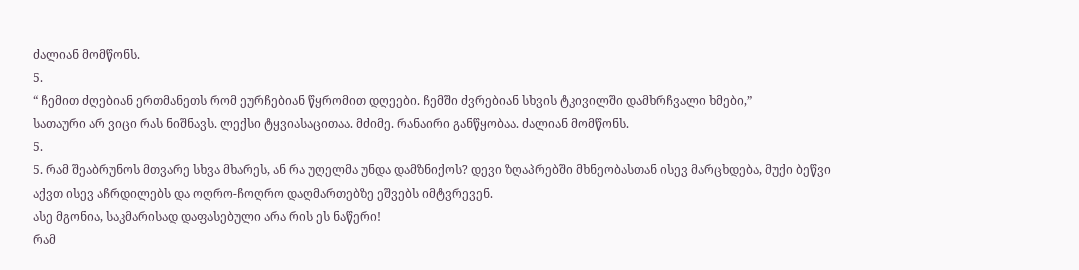ძალიან მომწონს.
5.
“ ჩემით ძღებიან ერთმანეთს რომ ეურჩებიან წყრომით დღეები. ჩემში ძვრებიან სხვის ტკივილში დამხრჩვალი ხმები,”
სათაური არ ვიცი რას ნიშნავს. ლექსი ტყვიასაცითაა. მძიმე. რანაირი განწყობაა. ძალიან მომწონს.
5.
5. რამ შეაბრუნოს მთვარე სხვა მხარეს, ან რა უღელმა უნდა დამზნიქოს? დევი ზღაპრებში მხნეობასთან ისევ მარცხდება, მუქი ბეწვი აქვთ ისევ აჩრდილებს და ოღრო-ჩოღრო დაღმართებზე ეშვებს იმტვრევენ.
ასე მგონია, საკმარისად დაფასებული არა რის ეს ნაწერი!
რამ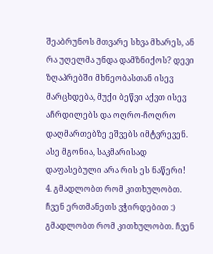შეაბრუნოს მთვარე სხვა მხარეს, ან რა უღელმა უნდა დამზნიქოს? დევი ზღაპრებში მხნეობასთან ისევ მარცხდება, მუქი ბეწვი აქვთ ისევ აჩრდილებს და ოღრო-ჩოღრო დაღმართებზე ეშვებს იმტვრევენ.
ასე მგონია, საკმარისად დაფასებული არა რის ეს ნაწერი!
4. გმადლობთ რომ კითხულობთ. ჩვენ ერთმანეთს ვჭირდებით :) გმადლობთ რომ კითხულობთ. ჩვენ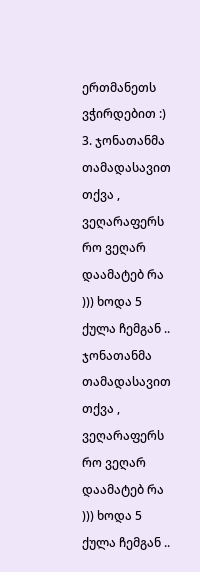ერთმანეთს ვჭირდებით :)
3. ჯონათანმა თამადასავით თქვა , ვეღარაფერს რო ვეღარ დაამატებ რა ))) ხოდა 5 ქულა ჩემგან .. ჯონათანმა თამადასავით თქვა , ვეღარაფერს რო ვეღარ დაამატებ რა ))) ხოდა 5 ქულა ჩემგან ..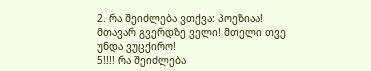2. რა შეიძლება ვთქვა: პოეზიაა! მთავარ გვერდზე ველი! მთელი თვე უნდა ვუცქირო!
5!!!! რა შეიძლება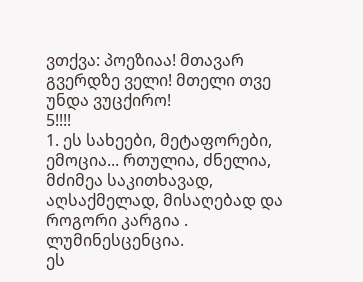ვთქვა: პოეზიაა! მთავარ გვერდზე ველი! მთელი თვე უნდა ვუცქირო!
5!!!!
1. ეს სახეები, მეტაფორები, ემოცია... რთულია, ძნელია, მძიმეა საკითხავად, აღსაქმელად, მისაღებად და როგორი კარგია .
ლუმინესცენცია.
ეს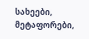სახეები, მეტაფორები,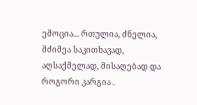ემოცია... რთულია, ძნელია, მძიმეა საკითხავად, აღსაქმელად, მისაღებად და როგორი კარგია .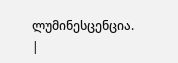ლუმინესცენცია.
|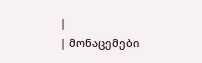|
| მონაცემები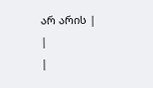არ არის |
|
|